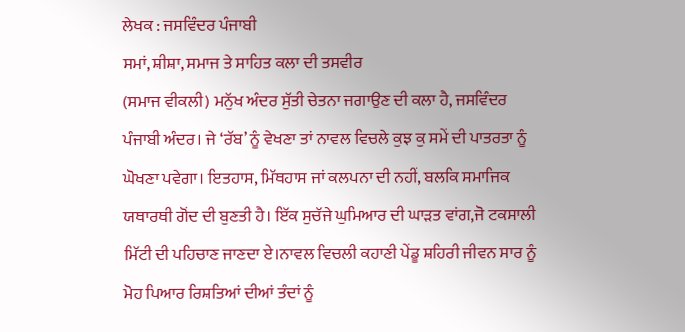ਲੇਖਕ : ਜਸਵਿੰਦਰ ਪੰਜਾਬੀ
ਸਮਾਂ, ਸ਼ੀਸ਼ਾ, ਸਮਾਜ ਤੇ ਸਾਹਿਤ ਕਲਾ ਦੀ ਤਸਵੀਰ
(ਸਮਾਜ ਵੀਕਲੀ) ਮਨੁੱਖ ਅੰਦਰ ਸੁੱਤੀ ਚੇਤਨਾ ਜਗਾਉਣ ਦੀ ਕਲਾ ਹੈ, ਜਸਵਿੰਦਰ ਪੰਜਾਬੀ ਅੰਦਰ। ਜੇ ‘ਰੱਬ’ ਨੂੰ ਵੇਖਣਾ ਤਾਂ ਨਾਵਲ ਵਿਚਲੇ ਕੁਝ ਕੁ ਸਮੇਂ ਦੀ ਪਾਤਰਤਾ ਨੂੰ ਘੋਖਣਾ ਪਵੇਗਾ। ਇਤਹਾਸ, ਮਿੱਥਹਾਸ ਜਾਂ ਕਲਪਨਾ ਦੀ ਨਹੀਂ, ਬਲਕਿ ਸਮਾਜਿਕ ਯਥਾਰਥੀ ਗੋਂਦ ਦੀ ਬੁਣਤੀ ਹੈ। ਇੱਕ ਸੁਚੱਜੇ ਘੁਮਿਆਰ ਦੀ ਘਾੜਤ ਵਾਂਗ,ਜੋ ਟਕਸਾਲੀ ਮਿੱਟੀ ਦੀ ਪਹਿਚਾਣ ਜਾਣਦਾ ਏ।ਨਾਵਲ ਵਿਚਲੀ ਕਹਾਣੀ ਪੇਂਡੂ ਸ਼ਹਿਰੀ ਜੀਵਨ ਸਾਰ ਨੂੰ ਮੋਹ ਪਿਆਰ ਰਿਸ਼ਤਿਆਂ ਦੀਆਂ ਤੰਦਾਂ ਨੂੰ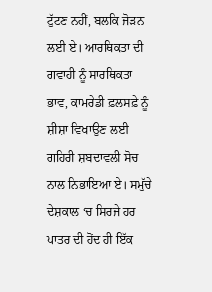ਟੁੱਟਣ ਨਹੀਂ, ਬਲਕਿ ਜੋੜਨ ਲਈ ਏ। ਆਰਥਿਕਤਾ ਦੀ ਗਵਾਹੀ ਨੂੰ ਸਾਰਥਿਕਤਾ ਭਾਵ, ਕਾਮਰੇਡੀ ਫ਼ਲਸਫ਼ੇ ਨੂੰ ਸ਼ੀਸ਼ਾ ਵਿਖਾਉਣ ਲਈ ਗਹਿਰੀ ਸ਼ਬਦਾਵਲੀ ਸੋਚ ਨਾਲ ਨਿਭਾਇਆ ਏ। ਸਮੁੱਚੇ ਦੇਸ਼ਕਾਲ ‘ਚ ਸਿਰਜੇ ਹਰ ਪਾਤਰ ਦੀ ਹੋਂਦ ਹੀ ਇੱਕ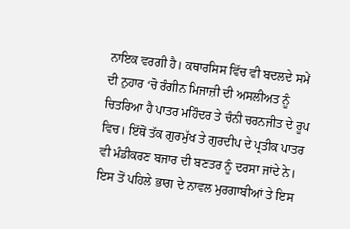ਨਾਇਕ ਵਰਗੀ ਹੈ। ਕਥਾਰਸਿਸ ਵਿੱਚ ਵੀ ਬਦਲਦੇ ਸਮੇਂ ਦੀ ਨੁਹਾਰ ‘ਚੋ ਰੰਗੀਨ ਮਿਜਾਜ਼ੀ ਦੀ ਅਸਲੀਅਤ ਨੂੰ ਚਿਤਰਿਆ ਹੈ ਪਾਤਰ ਮਹਿੰਦਰ ਤੇ ਚੰਨੀ ਚਰਨਜੀਤ ਦੇ ਰੂਪ ਵਿਚ। ਇੱਥੋਂ ਤੱਕ ਗੁਰਮੁੱਖ ਤੇ ਗੁਰਦੀਪ ਦੇ ਪ੍ਰਤੀਕ ਪਾਤਰ ਵੀ ਮੰਡੀਕਰਣ ਬਜਾਰ ਦੀ ਬਣਤਰ ਨੂੰ ਦਰਸਾ ਜਾਂਦੇ ਨੇ। ਇਸ ਤੋਂ ਪਹਿਲੇ ਭਾਗ ਦੇ ਨਾਵਲ ਮੁਰਗਾਬੀਆਂ ਤੇ ਇਸ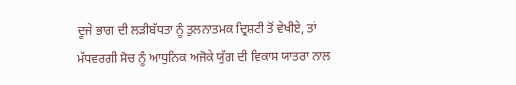ਦੂਜੇ ਭਾਗ ਦੀ ਲੜੀਬੱਧਤਾ ਨੂੰ ਤੁਲਨਾਤਮਕ ਦ੍ਰਿਸ਼ਟੀ ਤੋਂ ਵੇਖੀਏ, ਤਾਂ ਮੱਧਵਰਗੀ ਸੋਚ ਨੂੰ ਆਧੁਨਿਕ ਅਜੋਕੇ ਯੁੱਗ ਦੀ ਵਿਕਾਸ ਯਾਤਰਾ ਨਾਲ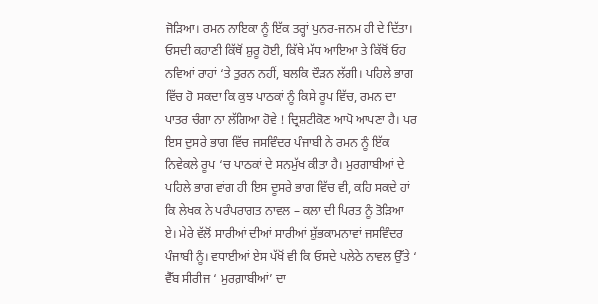ਜੋੜਿਆ। ਰਮਨ ਨਾਇਕਾ ਨੂੰ ਇੱਕ ਤਰ੍ਹਾਂ ਪੁਨਰ-ਜਨਮ ਹੀ ਦੇ ਦਿੱਤਾ। ਓਸਦੀ ਕਹਾਣੀ ਕਿੱਥੋਂ ਸ਼ੁਰੂ ਹੋਈ, ਕਿੱਥੇ ਮੱਧ ਆਇਆ ਤੇ ਕਿੱਥੋਂ ਓਹ ਨਵਿਆਂ ਰਾਹਾਂ ‘ਤੇ ਤੁਰਨ ਨਹੀਂ, ਬਲਕਿ ਦੌੜਨ ਲੱਗੀ। ਪਹਿਲੇ ਭਾਗ ਵਿੱਚ ਹੋ ਸਕਦਾ ਕਿ ਕੁਝ ਪਾਠਕਾਂ ਨੂੰ ਕਿਸੇ ਰੂਪ ਵਿੱਚ, ਰਮਨ ਦਾ ਪਾਤਰ ਚੰਗਾ ਨਾ ਲੱਗਿਆ ਹੋਵੇ ! ਦ੍ਰਿਸ਼ਟੀਕੋਣ ਆਪੋ ਆਪਣਾ ਹੈ। ਪਰ ਇਸ ਦੁਸਰੇ ਭਾਗ ਵਿੱਚ ਜਸਵਿੰਦਰ ਪੰਜਾਬੀ ਨੇ ਰਮਨ ਨੂੰ ਇੱਕ ਨਿਵੇਕਲੇ ਰੂਪ ‘ਚ ਪਾਠਕਾਂ ਦੇ ਸਨਮੁੱਖ ਕੀਤਾ ਹੈ। ਮੁਰਗਾਬੀਆਂ ਦੇ ਪਹਿਲੇ ਭਾਗ ਵਾਂਗ ਹੀ ਇਸ ਦੂਸਰੇ ਭਾਗ ਵਿੱਚ ਵੀ, ਕਹਿ ਸਕਦੇ ਹਾਂ ਕਿ ਲੇਖਕ ਨੇ ਪਰੰਪਰਾਗਤ ਨਾਵਲ – ਕਲਾ ਦੀ ਪਿਰਤ ਨੂੰ ਤੋੜਿਆ ਏ। ਮੇਰੇ ਵੱਲੋਂ ਸਾਰੀਆਂ ਦੀਆਂ ਸਾਰੀਆਂ ਸ਼ੁੱਭਕਾਮਨਾਵਾਂ ਜਸਵਿੰਦਰ ਪੰਜਾਬੀ ਨੂੰ। ਵਧਾਈਆਂ ਏਸ ਪੱਖੋਂ ਵੀ ਕਿ ਓਸਦੇ ਪਲੇਠੇ ਨਾਵਲ ਉੱਤੇ ‘ ਵੈੱਬ ਸੀਰੀਜ ‘ ਮੁਰਗ਼ਾਬੀਆਂ’ ਦਾ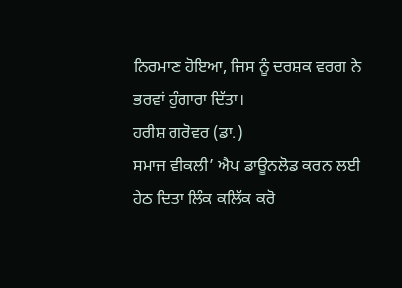ਨਿਰਮਾਣ ਹੋਇਆ, ਜਿਸ ਨੂੰ ਦਰਸ਼ਕ ਵਰਗ ਨੇ ਭਰਵਾਂ ਹੁੰਗਾਰਾ ਦਿੱਤਾ।
ਹਰੀਸ਼ ਗਰੋਵਰ (ਡਾ.)
ਸਮਾਜ ਵੀਕਲੀ’ ਐਪ ਡਾਊਨਲੋਡ ਕਰਨ ਲਈ ਹੇਠ ਦਿਤਾ ਲਿੰਕ ਕਲਿੱਕ ਕਰੋ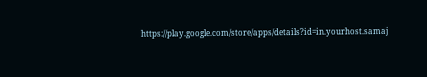https://play.google.com/store/apps/details?id=in.yourhost.samaj